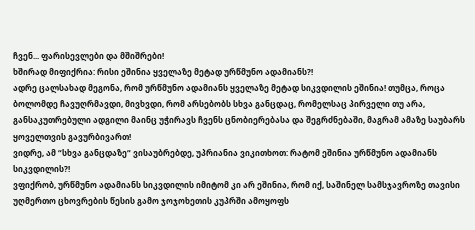ჩვენ... ფარისევლები და მშიშრები!
ხშირად მიფიქრია: რისი ეშინია ყველაზე მეტად ურწმუნო ადამიანს?!
ადრე ცალსახად მეგონა, რომ ურწმუნო ადამიანს ყველაზე მეტად სიკვდილის ეშინია! თუმცა, როცა ბოლომდე ჩავუღრმავდი, მივხვდი, რომ არსებობს სხვა განცდაც, რომელსაც პირველი თუ არა, განსაკუთრებული ადგილი მაინც უჭირავს ჩვენს ცნობიერებასა და შეგრძნებაში, მაგრამ ამაზე საუბარს ყოველთვის გავურბივართ!
ვიდრე, ამ “სხვა განცდაზე“ ვისაუბრებდე, უპრიანია ვიკითხოთ: რატომ ეშინია ურწმუნო ადამიანს სიკვდილის?!
ვფიქრობ, ურწმუნო ადამიანს სიკვდილის იმიტომ კი არ ეშინია, რომ იქ, საშინელ სამსჯავროზე თავისი უღმერთო ცხოვრების წესის გამო ჯოჯოხეთის კუპრში ამოყოფს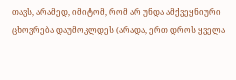თავს, არამედ, იმიტომ, რომ არ უნდა ამქვეყნიური ცხოვრება დაუმოკლდეს (არადა, ერთ დროს ყველა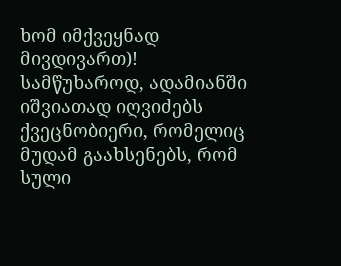ხომ იმქვეყნად მივდივართ)!
სამწუხაროდ, ადამიანში იშვიათად იღვიძებს ქვეცნობიერი, რომელიც მუდამ გაახსენებს, რომ სული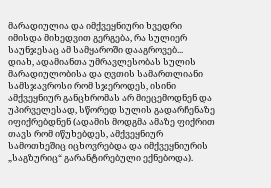მარადიულია და იმქვეყნიური ხვედრი იმისდა მიხედვით გერგება, რა სულიერ საუნჯესაც ამ სამყაროში დააგროვებ...
დიახ, ადამიანთა უმრავლესობას სულის მარადიულობისა და ღვთის სამართლიანი სამსჯავროსი რომ სჯეროდეს, ისინი ამქვეყნიურ განცხრომას არ მიეცემოდნენ და უპირველესად, სწორედ სულის გადარჩენაზე იფიქრებდნენ (ადამის მოდგმა ამაზე ფიქრით თავს რომ იწუხებდეს, ამქვეყნიურ სამოთხეშიც იცხოვრებდა და იმქვეყნიურის „საგზურიც“ გარანტირებული ექნებოდა).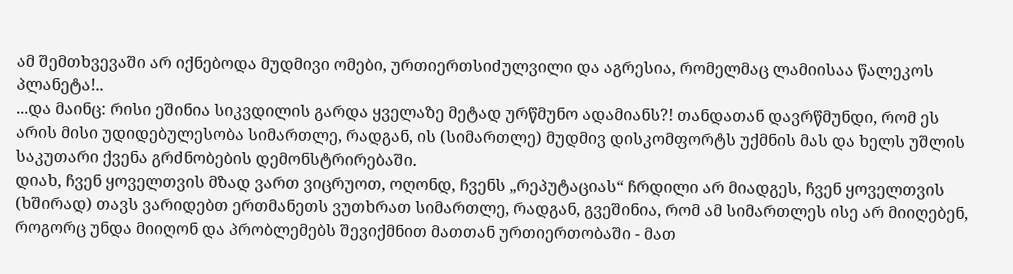ამ შემთხვევაში არ იქნებოდა მუდმივი ომები, ურთიერთსიძულვილი და აგრესია, რომელმაც ლამიისაა წალეკოს პლანეტა!..
...და მაინც: რისი ეშინია სიკვდილის გარდა ყველაზე მეტად ურწმუნო ადამიანს?! თანდათან დავრწმუნდი, რომ ეს არის მისი უდიდებულესობა სიმართლე, რადგან, ის (სიმართლე) მუდმივ დისკომფორტს უქმნის მას და ხელს უშლის საკუთარი ქვენა გრძნობების დემონსტრირებაში.
დიახ, ჩვენ ყოველთვის მზად ვართ ვიცრუოთ, ოღონდ, ჩვენს „რეპუტაციას“ ჩრდილი არ მიადგეს, ჩვენ ყოველთვის (ხშირად) თავს ვარიდებთ ერთმანეთს ვუთხრათ სიმართლე, რადგან, გვეშინია, რომ ამ სიმართლეს ისე არ მიიღებენ, როგორც უნდა მიიღონ და პრობლემებს შევიქმნით მათთან ურთიერთობაში - მათ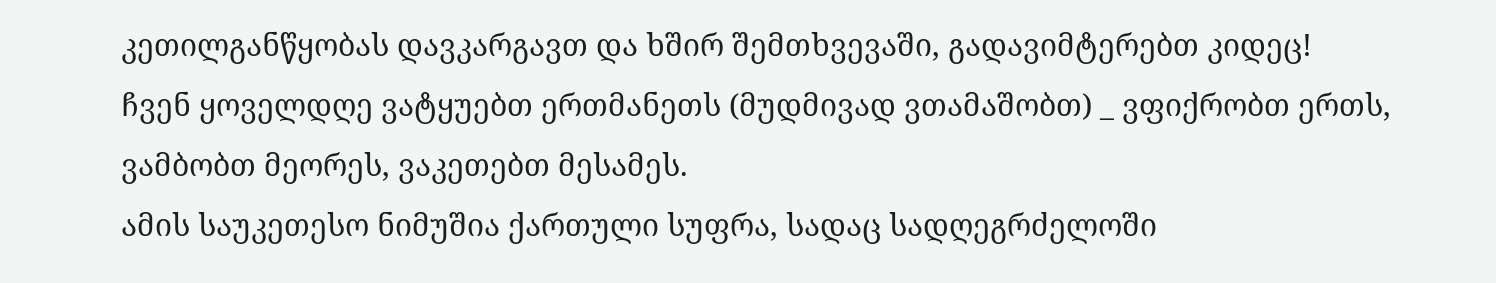კეთილგანწყობას დავკარგავთ და ხშირ შემთხვევაში, გადავიმტერებთ კიდეც!
ჩვენ ყოველდღე ვატყუებთ ერთმანეთს (მუდმივად ვთამაშობთ) _ ვფიქრობთ ერთს, ვამბობთ მეორეს, ვაკეთებთ მესამეს.
ამის საუკეთესო ნიმუშია ქართული სუფრა, სადაც სადღეგრძელოში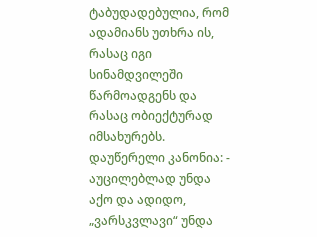ტაბუდადებულია, რომ ადამიანს უთხრა ის, რასაც იგი სინამდვილეში წარმოადგენს და რასაც ობიექტურად იმსახურებს. დაუწერელი კანონია: - აუცილებლად უნდა აქო და ადიდო, „ვარსკვლავი“ უნდა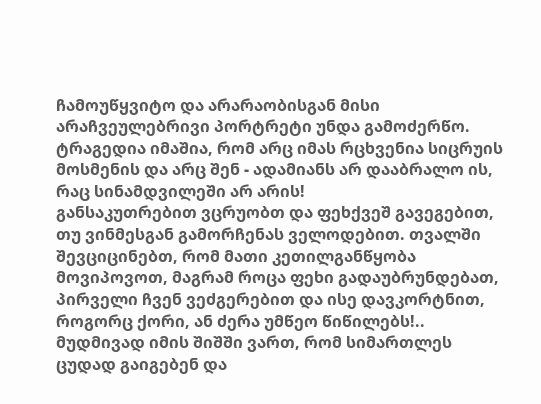ჩამოუწყვიტო და არარაობისგან მისი არაჩვეულებრივი პორტრეტი უნდა გამოძერწო. ტრაგედია იმაშია, რომ არც იმას რცხვენია სიცრუის მოსმენის და არც შენ - ადამიანს არ დააბრალო ის, რაც სინამდვილეში არ არის!
განსაკუთრებით ვცრუობთ და ფეხქვეშ გავეგებით, თუ ვინმესგან გამორჩენას ველოდებით. თვალში შევციცინებთ, რომ მათი კეთილგანწყობა მოვიპოვოთ, მაგრამ როცა ფეხი გადაუბრუნდებათ, პირველი ჩვენ ვეძგერებით და ისე დავკორტნით, როგორც ქორი, ან ძერა უმწეო წიწილებს!..
მუდმივად იმის შიშში ვართ, რომ სიმართლეს ცუდად გაიგებენ და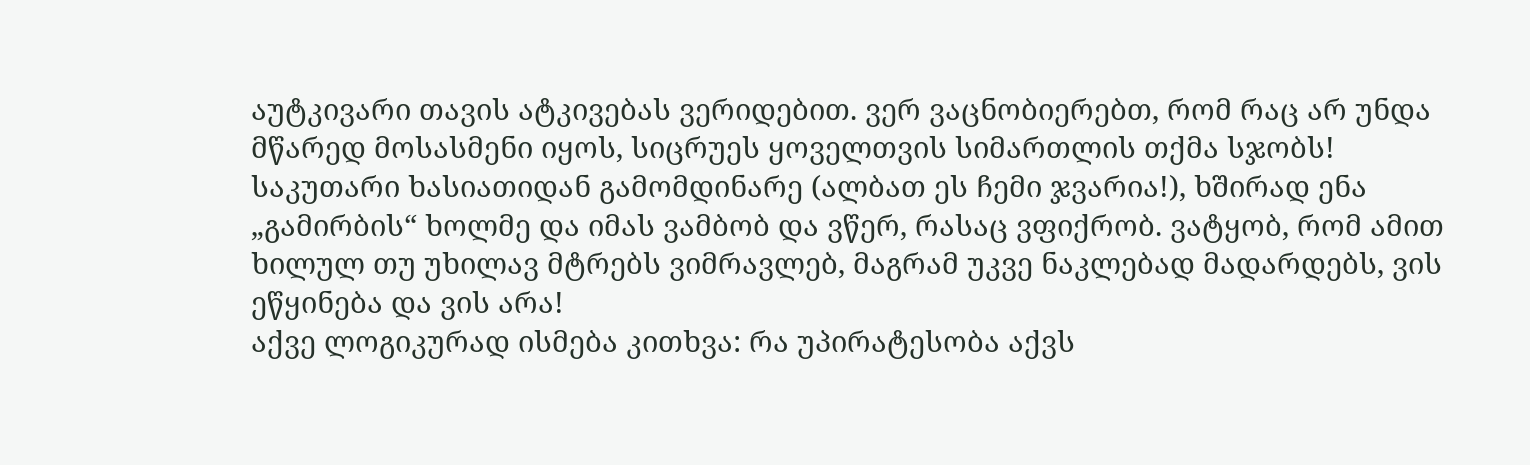აუტკივარი თავის ატკივებას ვერიდებით. ვერ ვაცნობიერებთ, რომ რაც არ უნდა მწარედ მოსასმენი იყოს, სიცრუეს ყოველთვის სიმართლის თქმა სჯობს!
საკუთარი ხასიათიდან გამომდინარე (ალბათ ეს ჩემი ჯვარია!), ხშირად ენა „გამირბის“ ხოლმე და იმას ვამბობ და ვწერ, რასაც ვფიქრობ. ვატყობ, რომ ამით ხილულ თუ უხილავ მტრებს ვიმრავლებ, მაგრამ უკვე ნაკლებად მადარდებს, ვის ეწყინება და ვის არა!
აქვე ლოგიკურად ისმება კითხვა: რა უპირატესობა აქვს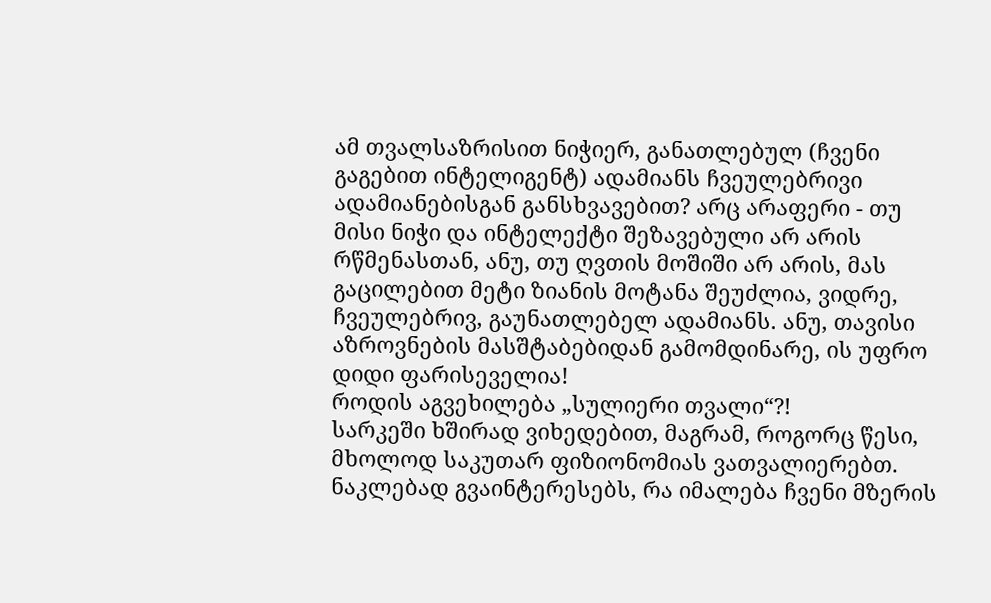ამ თვალსაზრისით ნიჭიერ, განათლებულ (ჩვენი გაგებით ინტელიგენტ) ადამიანს ჩვეულებრივი ადამიანებისგან განსხვავებით? არც არაფერი - თუ მისი ნიჭი და ინტელექტი შეზავებული არ არის რწმენასთან, ანუ, თუ ღვთის მოშიში არ არის, მას გაცილებით მეტი ზიანის მოტანა შეუძლია, ვიდრე, ჩვეულებრივ, გაუნათლებელ ადამიანს. ანუ, თავისი აზროვნების მასშტაბებიდან გამომდინარე, ის უფრო დიდი ფარისეველია!
როდის აგვეხილება „სულიერი თვალი“?!
სარკეში ხშირად ვიხედებით, მაგრამ, როგორც წესი, მხოლოდ საკუთარ ფიზიონომიას ვათვალიერებთ. ნაკლებად გვაინტერესებს, რა იმალება ჩვენი მზერის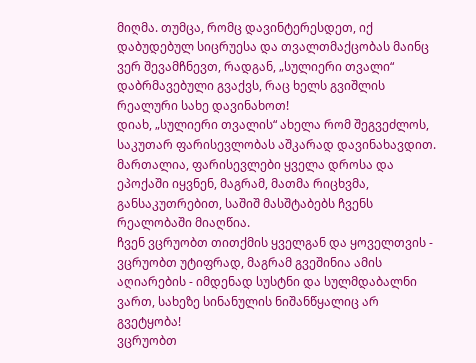მიღმა. თუმცა, რომც დავინტერესდეთ, იქ დაბუდებულ სიცრუესა და თვალთმაქცობას მაინც ვერ შევამჩნევთ, რადგან, „სულიერი თვალი“ დაბრმავებული გვაქვს, რაც ხელს გვიშლის რეალური სახე დავინახოთ!
დიახ, „სულიერი თვალის“ ახელა რომ შეგვეძლოს, საკუთარ ფარისევლობას აშკარად დავინახავდით.
მართალია, ფარისევლები ყველა დროსა და ეპოქაში იყვნენ, მაგრამ, მათმა რიცხვმა, განსაკუთრებით, საშიშ მასშტაბებს ჩვენს რეალობაში მიაღწია.
ჩვენ ვცრუობთ თითქმის ყველგან და ყოველთვის - ვცრუობთ უტიფრად, მაგრამ გვეშინია ამის აღიარების - იმდენად სუსტნი და სულმდაბალნი ვართ, სახეზე სინანულის ნიშანწყალიც არ გვეტყობა!
ვცრუობთ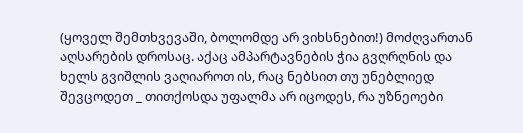(ყოველ შემთხვევაში, ბოლომდე არ ვიხსნებით!) მოძღვართან აღსარების დროსაც. აქაც ამპარტავნების ჭია გვღრღნის და ხელს გვიშლის ვაღიაროთ ის, რაც ნებსით თუ უნებლიედ შევცოდეთ _ თითქოსდა უფალმა არ იცოდეს, რა უზნეოები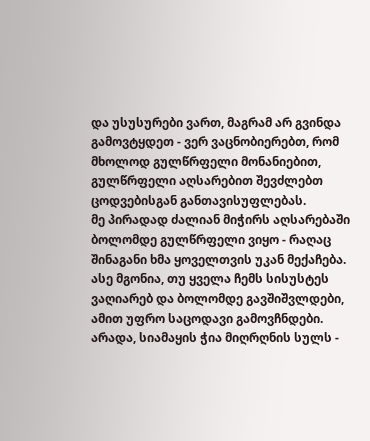და უსუსურები ვართ, მაგრამ არ გვინდა გამოვტყდეთ - ვერ ვაცნობიერებთ, რომ მხოლოდ გულწრფელი მონანიებით, გულწრფელი აღსარებით შევძლებთ ცოდვებისგან განთავისუფლებას.
მე პირადად ძალიან მიჭირს აღსარებაში ბოლომდე გულწრფელი ვიყო - რაღაც შინაგანი ხმა ყოველთვის უკან მექაჩება. ასე მგონია, თუ ყველა ჩემს სისუსტეს ვაღიარებ და ბოლომდე გავშიშვლდები, ამით უფრო საცოდავი გამოვჩნდები. არადა, სიამაყის ჭია მიღრღნის სულს -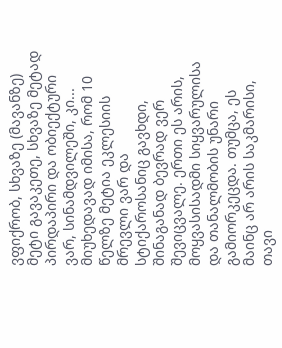ვფიქრობ, სხვაზე (მავანზე) მეტი გავაკეთე, სხვაზე მეტად პირდაპირი და ობიექტური ვარ, სინამდვილეში, კი...
მიუხედავად იმისა, რომ 10 წელზე მეტია ეკლესიის მრევლი ვარ და სტიქაროსანიც გავხდი, შინაგანად ბევრად ვერ შევიცვალე. ერთი ეს არის, მოყვასისადმი სიყვარულისა და თანალმობის უნარი გამიორკეცდა. თუმცა, ეს მაინც არ არის საკმარისი, თავი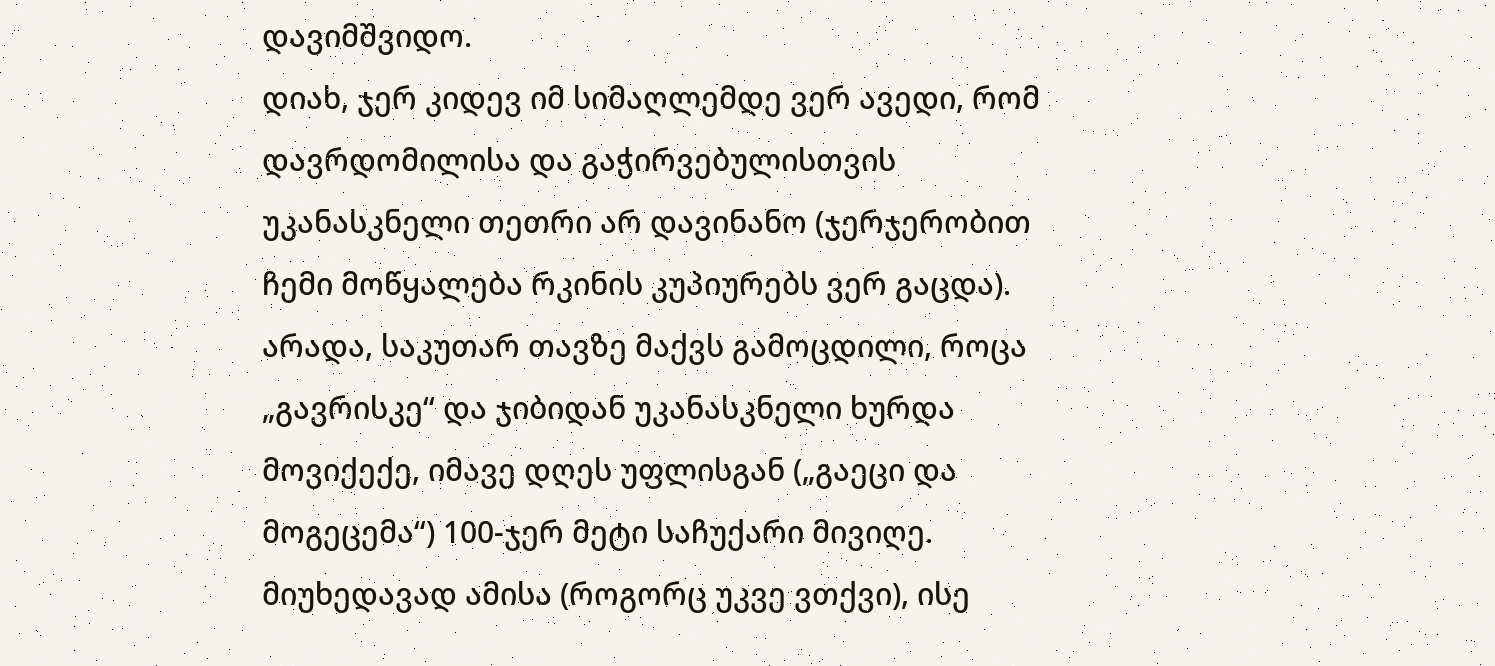დავიმშვიდო.
დიახ, ჯერ კიდევ იმ სიმაღლემდე ვერ ავედი, რომ დავრდომილისა და გაჭირვებულისთვის უკანასკნელი თეთრი არ დავინანო (ჯერჯერობით ჩემი მოწყალება რკინის კუპიურებს ვერ გაცდა). არადა, საკუთარ თავზე მაქვს გამოცდილი, როცა „გავრისკე“ და ჯიბიდან უკანასკნელი ხურდა მოვიქექე, იმავე დღეს უფლისგან („გაეცი და მოგეცემა“) 100-ჯერ მეტი საჩუქარი მივიღე. მიუხედავად ამისა (როგორც უკვე ვთქვი), ისე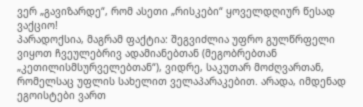ვერ „გავიზარდე“, რომ ასეთი „რისკები“ ყოველდღიურ წესად ვაქციო!
პარადოქსია, მაგრამ ფაქტია: შეგვიძლია უფრო გულწრფელი ვიყოთ ჩვეულებრივ ადამიანებთან (მეგობრებთან „კეთილისმსურველებთან“), ვიდრე, საკუთარ მოძღვართან, რომელსაც უფლის სახელით ველაპარაკებით. არადა, იმდენად ეგოისტები ვართ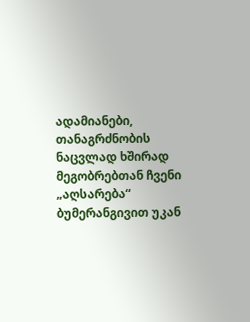ადამიანები, თანაგრძნობის ნაცვლად ხშირად მეგობრებთან ჩვენი „აღსარება“ ბუმერანგივით უკან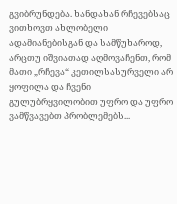გვიბრუნდება. ხანდახან რჩევებსაც ვითხოვთ ახლობელი ადამიანებისგან და სამწუხაროდ, არცთუ იშვიათად აღმოვაჩენთ, რომ მათი „რჩევა“ კეთილსასურველი არ ყოფილა და ჩვენი გულუბრყვილობით უფრო და უფრო ვამწვავებთ პრობლემებს...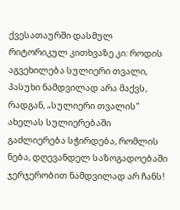ქვესათაურში დასმულ რიტორიკულ კითხვაზე კი: როდის აგვეხილება სულიერი თვალი, პასუხი ნამდვილად არა მაქვს, რადგან, „სულიერი თვალის“ ახელას სულიერებაში გაძლიერება სჭირდება, რომლის ნება, დღევანდელ საზოგადოებაში ჯერჯერობით ნამდვილად არ ჩანს!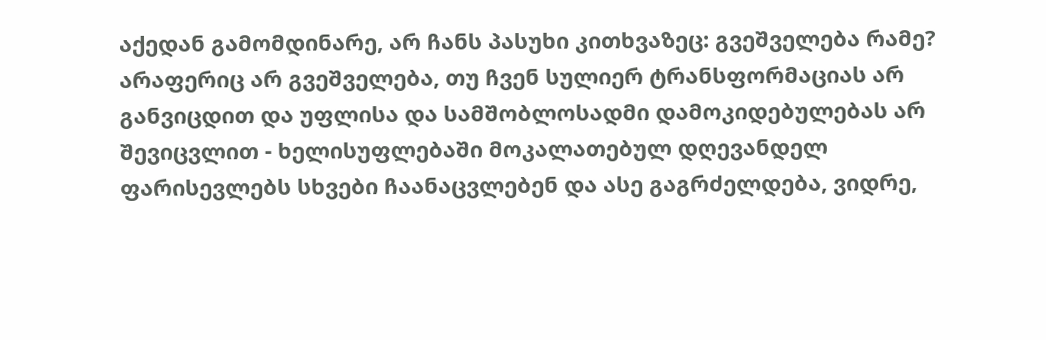აქედან გამომდინარე, არ ჩანს პასუხი კითხვაზეც: გვეშველება რამე?
არაფერიც არ გვეშველება, თუ ჩვენ სულიერ ტრანსფორმაციას არ განვიცდით და უფლისა და სამშობლოსადმი დამოკიდებულებას არ შევიცვლით - ხელისუფლებაში მოკალათებულ დღევანდელ ფარისევლებს სხვები ჩაანაცვლებენ და ასე გაგრძელდება, ვიდრე,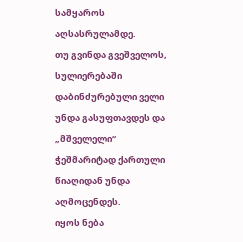სამყაროს აღსასრულამდე.
თუ გვინდა გვეშველოს, სულიერებაში დაბინძურებული ველი უნდა გასუფთავდეს და „მშველელი“ ჭეშმარიტად ქართული წიაღიდან უნდა აღმოცენდეს.
იყოს ნება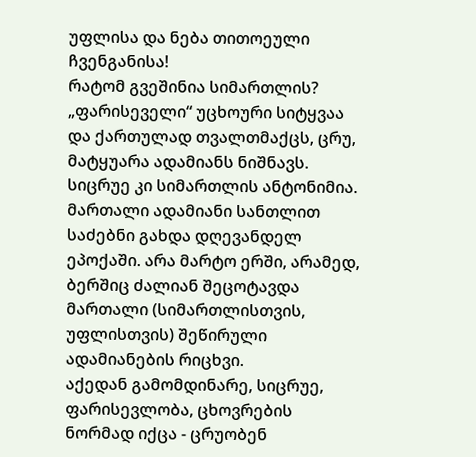უფლისა და ნება თითოეული ჩვენგანისა!
რატომ გვეშინია სიმართლის?
„ფარისეველი“ უცხოური სიტყვაა და ქართულად თვალთმაქცს, ცრუ, მატყუარა ადამიანს ნიშნავს. სიცრუე კი სიმართლის ანტონიმია.
მართალი ადამიანი სანთლით საძებნი გახდა დღევანდელ ეპოქაში. არა მარტო ერში, არამედ, ბერშიც ძალიან შეცოტავდა მართალი (სიმართლისთვის, უფლისთვის) შეწირული ადამიანების რიცხვი.
აქედან გამომდინარე, სიცრუე, ფარისევლობა, ცხოვრების ნორმად იქცა - ცრუობენ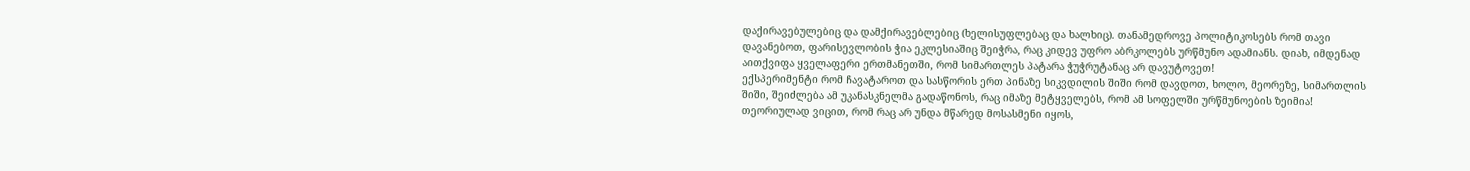დაქირავებულებიც და დამქირავებლებიც (ხელისუფლებაც და ხალხიც). თანამედროვე პოლიტიკოსებს რომ თავი დავანებოთ, ფარისევლობის ჭია ეკლესიაშიც შეიჭრა, რაც კიდევ უფრო აბრკოლებს ურწმუნო ადამიანს. დიახ, იმდენად აითქვიფა ყველაფერი ერთმანეთში, რომ სიმართლეს პატარა ჭუჭრუტანაც არ დავუტოვეთ!
ექსპერიმენტი რომ ჩავატაროთ და სასწორის ერთ პინაზე სიკვდილის შიში რომ დავდოთ, ხოლო, მეორეზე, სიმართლის შიში, შეიძლება ამ უკანასკნელმა გადაწონოს, რაც იმაზე მეტყველებს, რომ ამ სოფელში ურწმუნოების ზეიმია!
თეორიულად ვიცით, რომ რაც არ უნდა მწარედ მოსასმენი იყოს,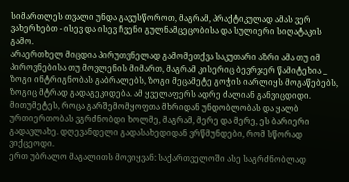სიმართლეს თვალი უნდა გავუსწოროთ, მაგრამ, პრაქტიკულად ამას ვერ ვახერხებთ - ისევ და ისევ ჩვენი გულნამცეცობისა და სულიერი სიღატაკის გამო.
არაერთხელ მიცდია პირუთვნელად გამომეთქვა საკუთარი აზრი ამა თუ იმ პიროვნებისა თუ მოვლენის მიმართ, მაგრამ კისერიც ბევრჯერ წამიტეხია _ ზოგი ინტრიგნობას გაბრალებს, ზოგი მეცამეტე გოჭის იარლიყს მოგაწებებს, ზოგიც მტრად გადაგეკიდება. ამ ყველაფერს ადრე ძალიან განვიცდიდი. მითუმეტეს, როცა გარშემომყოფთა მხრიდან უნდობლობას და ყალბ ურთიერთობას ვგრძნობდი ხოლმე, მაგრამ, მერე და მერე, ეს ბარიერი გადავლახე. დღევანდელი გადასახედიდან ვრწმუნდები, რომ სწორად ვიქცეოდი.
ერთ უბრალო მაგალითს მოვიყვან: საქართველოში ასე საგრძნობლად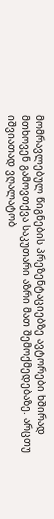მომრავლებულ წიგნების პრეზენტაციებზე ავტორები ხშირად მთხოვენ გამოვთქვა საკუთარი აზრი მათ შემოქმედებაზე. არცთუ იშვიათად ვღალატობ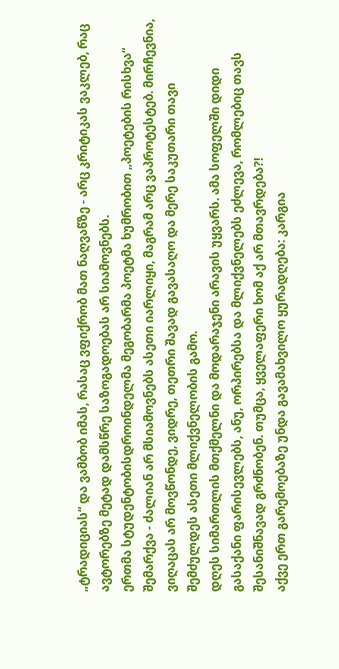„ტრადიციას“ და ვამბობ იმას, რასაც ვფიქრობ მათ ნაღვაწზე - არც კრიტიკას ვაკლებ, რაც ავტორებზე მეტად დამსწრე საზოგადოებას არ სიამოვნებს.
ერთმა სტუდენტობისდროინდელმა მეგობარმა პოეტმა ხუმრობით „პოეტების რისხვა“ შემარქვა - ძალიან არ მსიამოვნებს ასეთი იარლიყი, მაგრამ არც ვაპროტესტებ. მირჩევნია, ვიღაცას არ მოვწონდე, ვიდრე, თეთრი შავად გავასაღო და მერე საკუთარი თავი შემძულდეს ასეთი მლიქვნელობის გამო.
დღეს სიმართლის მთქმელნი და მოდარაჯენი არავის უყვარს. ამა სოფელში დიდი გასაქანი ფარისევლებს, ანუ, ორპირებსა და მლიქვნელებს ეძლევა, რომლებიც თავს შესანიშნავად გრძნობენ. თუმცა, ყველაფერი ხომ აქ არ მთავრდება?!
აქვე ერთ გარემოებაზე უნდა გავამახვილო ყურადღება: კარგია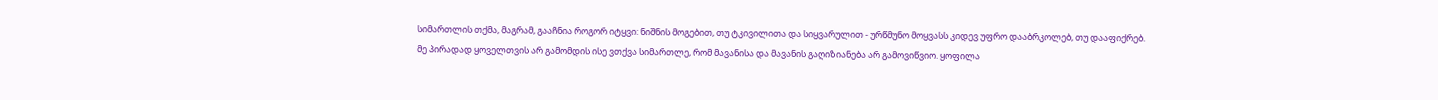სიმართლის თქმა, მაგრამ, გააჩნია როგორ იტყვი: ნიშნის მოგებით, თუ ტკივილითა და სიყვარულით - ურწმუნო მოყვასს კიდევ უფრო დააბრკოლებ, თუ დააფიქრებ.
მე პირადად ყოველთვის არ გამომდის ისე ვთქვა სიმართლე, რომ მავანისა და მავანის გაღიზიანება არ გამოვიწვიო. ყოფილა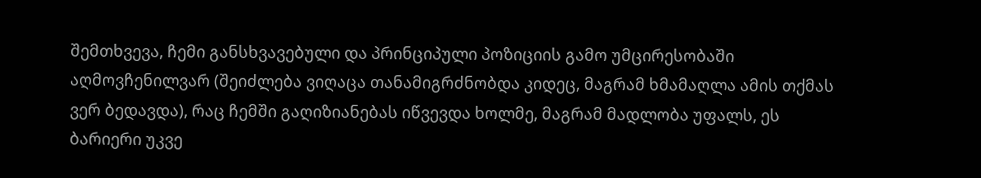შემთხვევა, ჩემი განსხვავებული და პრინციპული პოზიციის გამო უმცირესობაში აღმოვჩენილვარ (შეიძლება ვიღაცა თანამიგრძნობდა კიდეც, მაგრამ ხმამაღლა ამის თქმას ვერ ბედავდა), რაც ჩემში გაღიზიანებას იწვევდა ხოლმე, მაგრამ მადლობა უფალს, ეს ბარიერი უკვე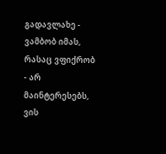გადავლახე - ვამბობ იმას, რასაც ვფიქრობ - არ მაინტერესებს, ვის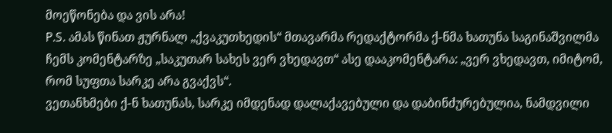მოეწონება და ვის არა!
P.S. ამას წინათ ჟურნალ „ქვაკუთხედის“ მთავარმა რედაქტორმა ქ-ნმა ხათუნა საგინაშვილმა ჩემს კომენტარზე „საკუთარ სახეს ვერ ვხედავთ“ ასე დააკომენტარა: „ვერ ვხედავთ, იმიტომ, რომ სუფთა სარკე არა გვაქვს“.
ვეთანხმები ქ-ნ ხათუნას, სარკე იმდენად დალაქავებული და დაბინძურებულია, ნამდვილი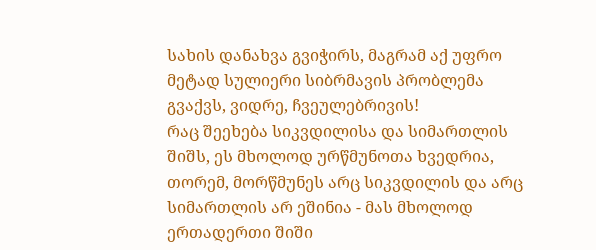სახის დანახვა გვიჭირს, მაგრამ აქ უფრო მეტად სულიერი სიბრმავის პრობლემა გვაქვს, ვიდრე, ჩვეულებრივის!
რაც შეეხება სიკვდილისა და სიმართლის შიშს, ეს მხოლოდ ურწმუნოთა ხვედრია, თორემ, მორწმუნეს არც სიკვდილის და არც სიმართლის არ ეშინია - მას მხოლოდ ერთადერთი შიში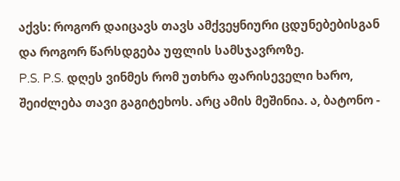აქვს: როგორ დაიცავს თავს ამქვეყნიური ცდუნებებისგან და როგორ წარსდგება უფლის სამსჯავროზე.
P.S. P.S. დღეს ვინმეს რომ უთხრა ფარისეველი ხარო, შეიძლება თავი გაგიტეხოს. არც ამის მეშინია. ა, ბატონო -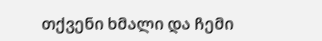თქვენი ხმალი და ჩემი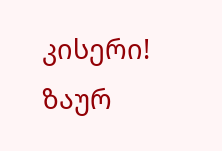კისერი!
ზაურ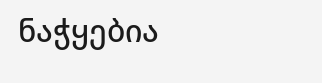ნაჭყებია